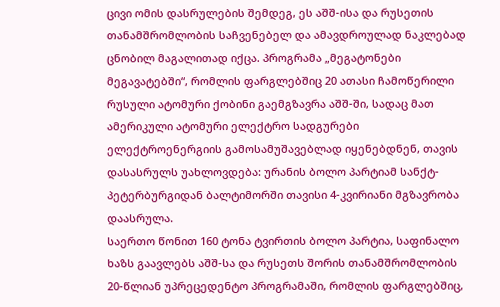ცივი ომის დასრულების შემდეგ, ეს აშშ-ისა და რუსეთის თანამშრომლობის საჩვენებელ და ამავდროულად ნაკლებად ცნობილ მაგალითად იქცა. პროგრამა „მეგატონები მეგავატებში“, რომლის ფარგლებშიც 20 ათასი ჩამოწერილი რუსული ატომური ქობინი გაემგზავრა აშშ-ში, სადაც მათ ამერიკული ატომური ელექტრო სადგურები ელექტროენერგიის გამოსამუშავებლად იყენებდნენ, თავის დასასრულს უახლოვდება: ურანის ბოლო პარტიამ სანქტ-პეტერბურგიდან ბალტიმორში თავისი 4-კვირიანი მგზავრობა დაასრულა.
საერთო წონით 160 ტონა ტვირთის ბოლო პარტია, საფინალო ხაზს გაავლებს აშშ-სა და რუსეთს შორის თანამშრომლობის 20-წლიან უპრეცედენტო პროგრამაში, რომლის ფარგლებშიც,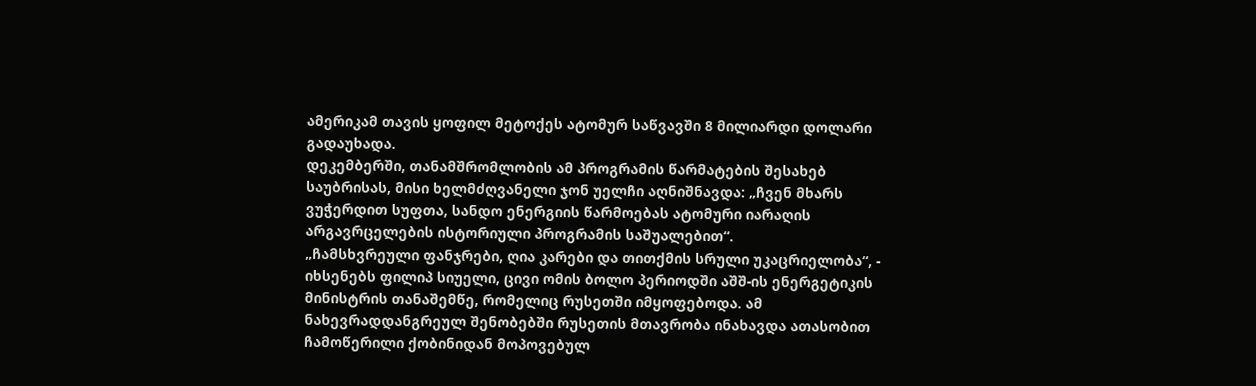ამერიკამ თავის ყოფილ მეტოქეს ატომურ საწვავში 8 მილიარდი დოლარი გადაუხადა.
დეკემბერში, თანამშრომლობის ამ პროგრამის წარმატების შესახებ საუბრისას, მისი ხელმძღვანელი ჯონ უელჩი აღნიშნავდა: „ჩვენ მხარს ვუჭერდით სუფთა, სანდო ენერგიის წარმოებას ატომური იარაღის არგავრცელების ისტორიული პროგრამის საშუალებით“.
„ჩამსხვრეული ფანჯრები, ღია კარები და თითქმის სრული უკაცრიელობა“, - იხსენებს ფილიპ სიუელი, ცივი ომის ბოლო პერიოდში აშშ-ის ენერგეტიკის მინისტრის თანაშემწე, რომელიც რუსეთში იმყოფებოდა. ამ ნახევრადდანგრეულ შენობებში რუსეთის მთავრობა ინახავდა ათასობით ჩამოწერილი ქობინიდან მოპოვებულ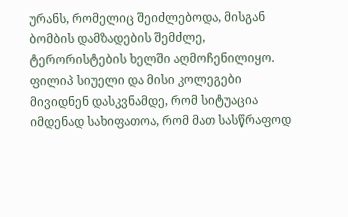ურანს, რომელიც შეიძლებოდა, მისგან ბომბის დამზადების შემძლე, ტერორისტების ხელში აღმოჩენილიყო.
ფილიპ სიუელი და მისი კოლეგები მივიდნენ დასკვნამდე, რომ სიტუაცია იმდენად სახიფათოა, რომ მათ სასწრაფოდ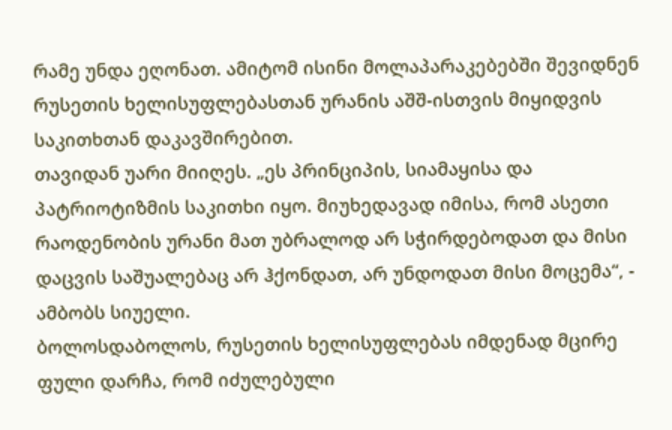რამე უნდა ეღონათ. ამიტომ ისინი მოლაპარაკებებში შევიდნენ რუსეთის ხელისუფლებასთან ურანის აშშ-ისთვის მიყიდვის საკითხთან დაკავშირებით.
თავიდან უარი მიიღეს. „ეს პრინციპის, სიამაყისა და პატრიოტიზმის საკითხი იყო. მიუხედავად იმისა, რომ ასეთი რაოდენობის ურანი მათ უბრალოდ არ სჭირდებოდათ და მისი დაცვის საშუალებაც არ ჰქონდათ, არ უნდოდათ მისი მოცემა“, - ამბობს სიუელი.
ბოლოსდაბოლოს, რუსეთის ხელისუფლებას იმდენად მცირე ფული დარჩა, რომ იძულებული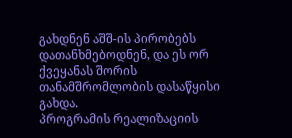გახდნენ აშშ-ის პირობებს დათანხმებოდნენ, და ეს ორ ქვეყანას შორის თანამშრომლობის დასაწყისი გახდა.
პროგრამის რეალიზაციის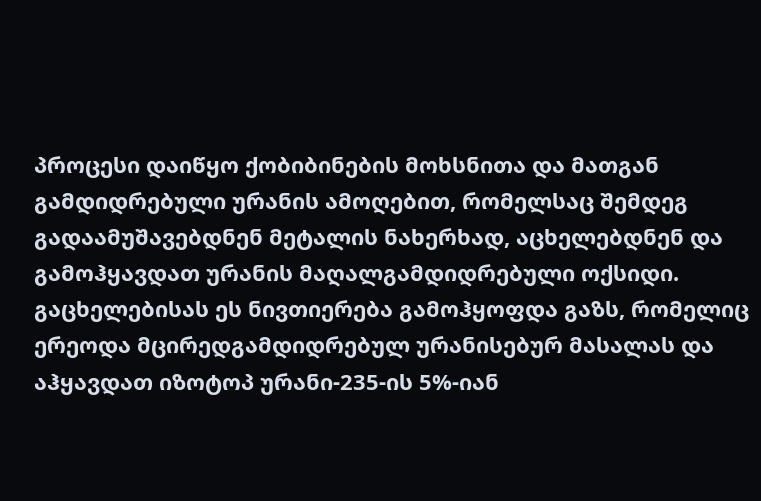პროცესი დაიწყო ქობიბინების მოხსნითა და მათგან გამდიდრებული ურანის ამოღებით, რომელსაც შემდეგ გადაამუშავებდნენ მეტალის ნახერხად, აცხელებდნენ და გამოჰყავდათ ურანის მაღალგამდიდრებული ოქსიდი. გაცხელებისას ეს ნივთიერება გამოჰყოფდა გაზს, რომელიც ერეოდა მცირედგამდიდრებულ ურანისებურ მასალას და აჰყავდათ იზოტოპ ურანი-235-ის 5%-იან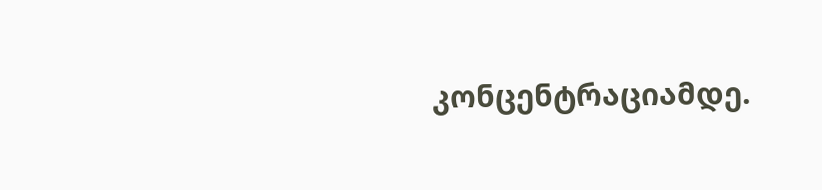კონცენტრაციამდე.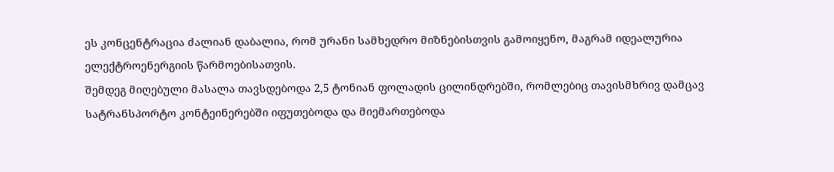ეს კონცენტრაცია ძალიან დაბალია, რომ ურანი სამხედრო მიზნებისთვის გამოიყენო, მაგრამ იდეალურია ელექტროენერგიის წარმოებისათვის.
შემდეგ მიღებული მასალა თავსდებოდა 2,5 ტონიან ფოლადის ცილინდრებში, რომლებიც თავისმხრივ დამცავ სატრანსპორტო კონტეინერებში იფუთებოდა და მიემართებოდა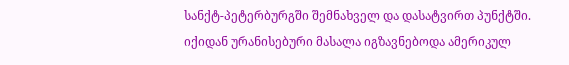სანქტ-პეტერბურგში შემნახველ და დასატვირთ პუნქტში. იქიდან ურანისებური მასალა იგზავნებოდა ამერიკულ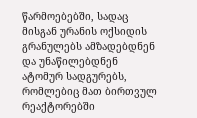წარმოებებში, სადაც მისგან ურანის ოქსიდის გრანულებს ამზადებდნენ და უნაწილებდნენ ატომურ სადგურებს, რომლებიც მათ ბირთვულ რეაქტორებში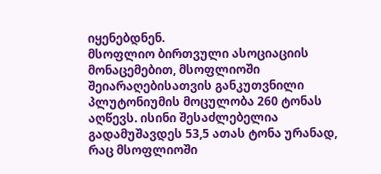იყენებდნენ.
მსოფლიო ბირთვული ასოციაციის მონაცემებით, მსოფლიოში შეიარაღებისათვის განკუთვნილი პლუტონიუმის მოცულობა 260 ტონას აღწევს. ისინი შესაძლებელია გადამუშავდეს 53,5 ათას ტონა ურანად, რაც მსოფლიოში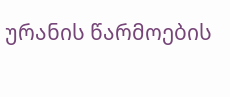ურანის წარმოების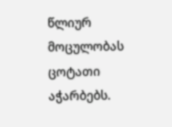წლიურ მოცულობას ცოტათი აჭარბებს.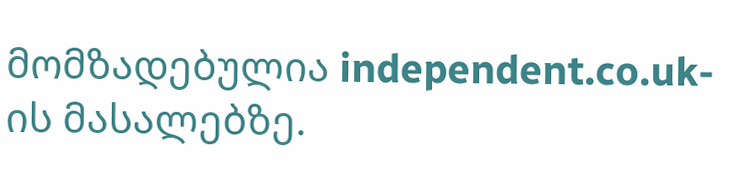მომზადებულია independent.co.uk-ის მასალებზე.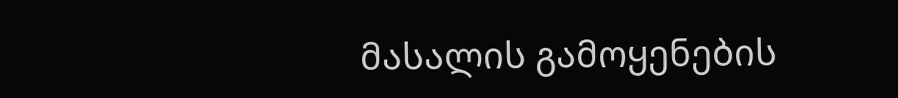მასალის გამოყენების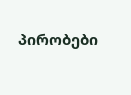პირობები